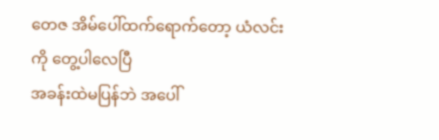တေဇ အိမ်ပေါ်ထက်ရောက်တော့ ယံလင်းကို တွေ့ပါလေပြီ
အခန်းထဲမပြန်ဘဲ အပေါ်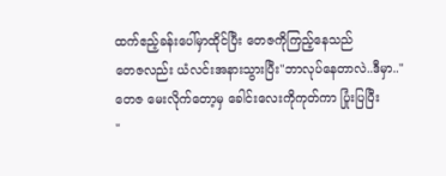ထက်ဧည့်ခန်းပေါ်မှာထိုင်ပြီး တေဇကိုကြည့်နေသည်
တေဇလည်း ယံလင်းအနားသွားပြီး"ဘာလုပ်နေတာလဲ..ဒီမှာ.."
တေဇ မေးလိုက်တော့မှ ခေါင်းလေးကိုကုတ်ကာ ပြုံးပြပြီး
"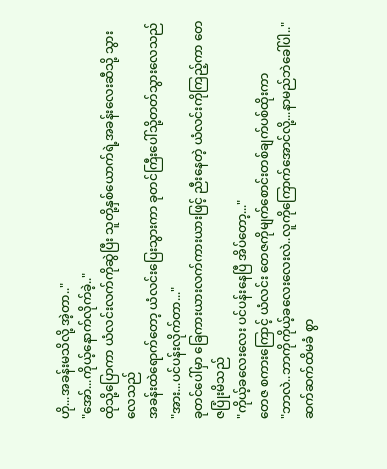ဟို...အခန်းမသိလို့ အဲ့တာ.."
"အော်...ကိုယ့်နောက်လိုက်ခဲ့.."
ထိုသို့ပြောကာ ယံလင်းလက်ကိုဆွဲပြီး သူတို့နှစ်ယောက်ရဲ့အခန်းလေးဆီသို့ သွားလေသည်
အခန်းထဲရောက်တော့ ယံလင်းပြေးသွားကာ ခုတင်ကြီးပေါ်သို့တတ်သွားလေသည်
"အား...ပင်ပန်းလိုက်တာ..."
ခုတင်ပေါ်မှာ ခြေကားယားလက်ကားယားဖြင့် ညီးနေတဲ့ ယံလင်းကိုကြည့်ကာ တေဇပြုံးမိသည်
"ကိုယ့်ခလေးလေး ပင်ပန်းနေပြီ အိပ်တော့..."
တေဇ စကားကြောင့် ယံလင်း တေဇကိုမျက်စောင်းတစ်ချက်ပစ်ထိုးကာ
"ဘာလဲ..ဘာကိုကိုယ့်ခလေးလေးလဲ..လူကိုကြောက်အောင်လို့...နာမည်ဘဲခေါ်ပါ.."
ဆက်ဆက်ထိမခံ စွာ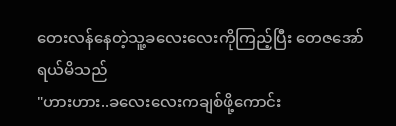တေးလန်နေတဲ့သူ့ခလေးလေးကိုကြည့်ပြီး တေဇအော်ရယ်မိသည်
"ဟားဟား..ခလေးလေးကချစ်ဖို့ကောင်း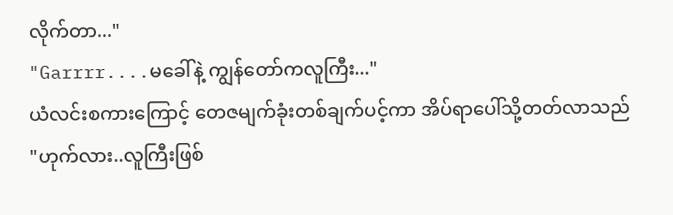လိုက်တာ..."
"Garrrr....မခေါ်နဲ့ ကျွန်တော်ကလူကြီး..."
ယံလင်းစကားကြောင့် တေဇမျက်ခုံးတစ်ချက်ပင့်ကာ အိပ်ရာပေါ်သို့တတ်လာသည်
"ဟုက်လား..လူကြီးဖြစ်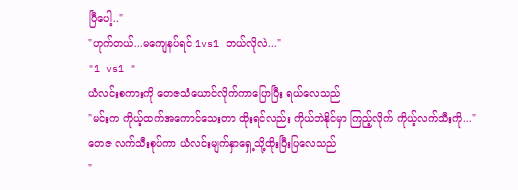ပြီပေါ့.."
"ဟုက်တယ်...မကျေနပ်ရင် 1vs1 ဘယ်လိုလဲ..."
"1 vs1 "
ယံလင်းစကားကို တေဇသံယောင်လိုက်ကာပြောပြီး ရယ်လေသည်
"မင်းက ကိုယ့်ထက်အကောင်သေးတာ ထိုးရင်လည်း ကိုယ်ဘဲနိုင်မှာ ကြည့်လိုက် ကိုယ့်လက်သီးကို..."
တေဇ လက်သီးစုပ်ကာ ယံလင်းမျက်နှာရှေ့သို့ထိုးပြီးပြလေသည်
"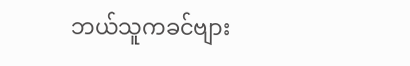ဘယ်သူကခင်ဗျား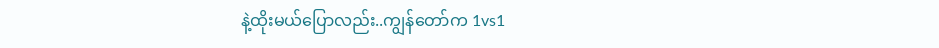နဲ့ထိုးမယ်ပြောလည်း..ကျွန်တော်က 1vs1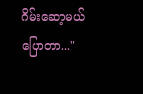ဂိမ်းဆော့မယ်ပြောတာ..."